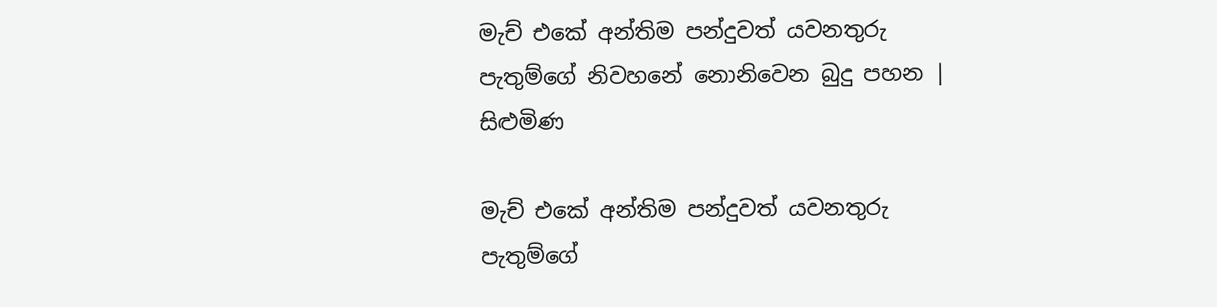මැච් එකේ අන්තිම පන්දුවත් යවනතුරු පැතුම්ගේ නිවහනේ නොනිවෙන බුදු පහන | සිළුමිණ

මැච් එකේ අන්තිම පන්දුවත් යවනතුරු පැතුම්ගේ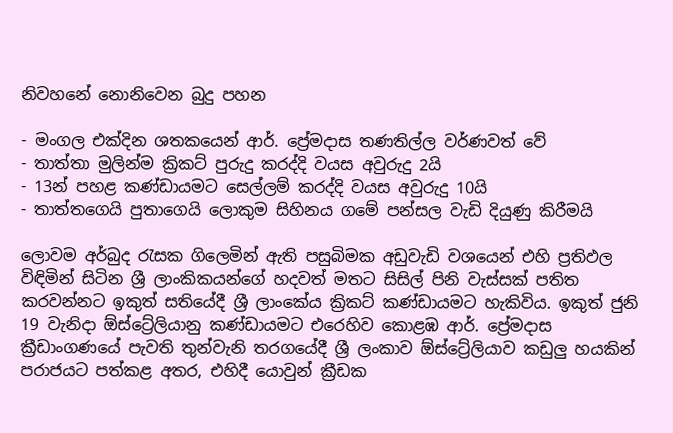නිවහනේ නොනිවෙන බුදු පහන

- මංගල එක්දින ශතකයෙන් ආර්. ප්‍රේමදාස තණතිල්ල වර්ණවත් වේ
- තාත්තා මුලින්ම ක්‍රිකට් පුරුදු කරද්දි වයස අවුරුදු 2යි
- 13න් පහළ කණ්ඩායමට සෙල්ලම් කරද්දි වයස අවුරුදු 10යි
- තාත්තගෙයි පුතාගෙයි ලොකුම සිහිනය ගමේ පන්සල වැඩි දියුණු කිරීමයි

ලොවම අර්බුද රැසක ගිලෙමින් ඇති පසුබිමක අඩුවැඩි වශයෙන් එහි ප්‍රතිඵල විඳිමින් සිටින ශ්‍රී ලාංකිකයන්ගේ හදවත් මතට සිසිල් පිනි වැස්සක් පතිත කරවන්නට ඉකුත් සතියේදී ශ්‍රී ලාංකේය ක්‍රිකට් කණ්ඩායමට හැකිවිය. ඉකුත් ජුනි 19 වැනිදා ඕස්ට්‍රේලියානු කණ්ඩායමට එරෙහිව කොළඹ ආර්. ප්‍රේමදාස ක්‍රීඩාංගණයේ පැවති තුන්වැනි තරගයේදී ශ්‍රී ලංකාව ඕස්ට්‍රේලියාව කඩුලු හයකින් පරාජයට පත්කළ අතර, එහිදී යොවුන් ක්‍රීඩක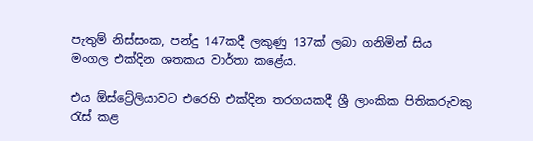පැතුම් නිස්සංක, පන්දු 147කදී ලකුණු 137ක් ලබා ගනිමින් සිය මංගල එක්දින ශතකය වාර්තා කළේය.

එය ඕස්ට්‍රේලියාවට එරෙහි එක්දින තරගයකදී ශ්‍රී ලාංකික පිතිකරුවකු රැස් කළ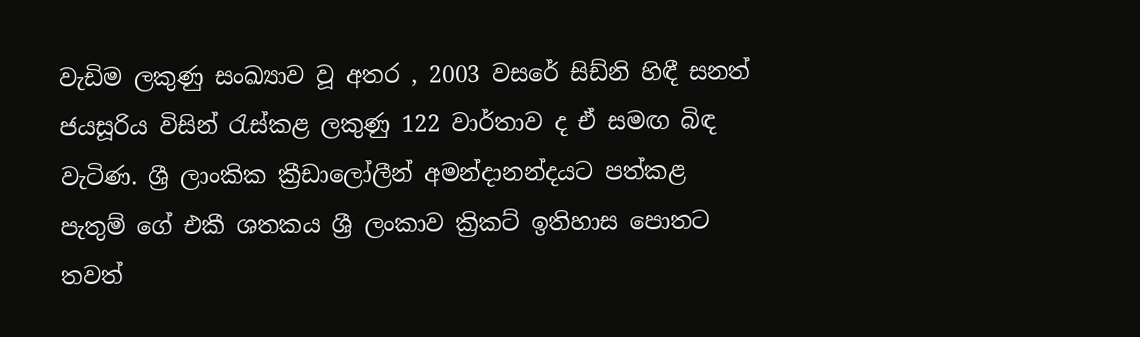වැඩිම ලකුණු සංඛ්‍යාව වූ අතර , 2003 වසරේ සිඩ්නි හිඳී සනත් ජයසූරිය විසින් රැස්කළ ලකුණු 122 වාර්තාව ද ඒ සමඟ බිඳ වැටිණ. ශ්‍රී ලාංකික ක්‍රීඩාලෝලීන් අමන්දානන්දයට පත්කළ පැතුම් ගේ එකී ශතකය ශ්‍රී ලංකාව ක්‍රිකට් ඉතිහාස පොතට තවත්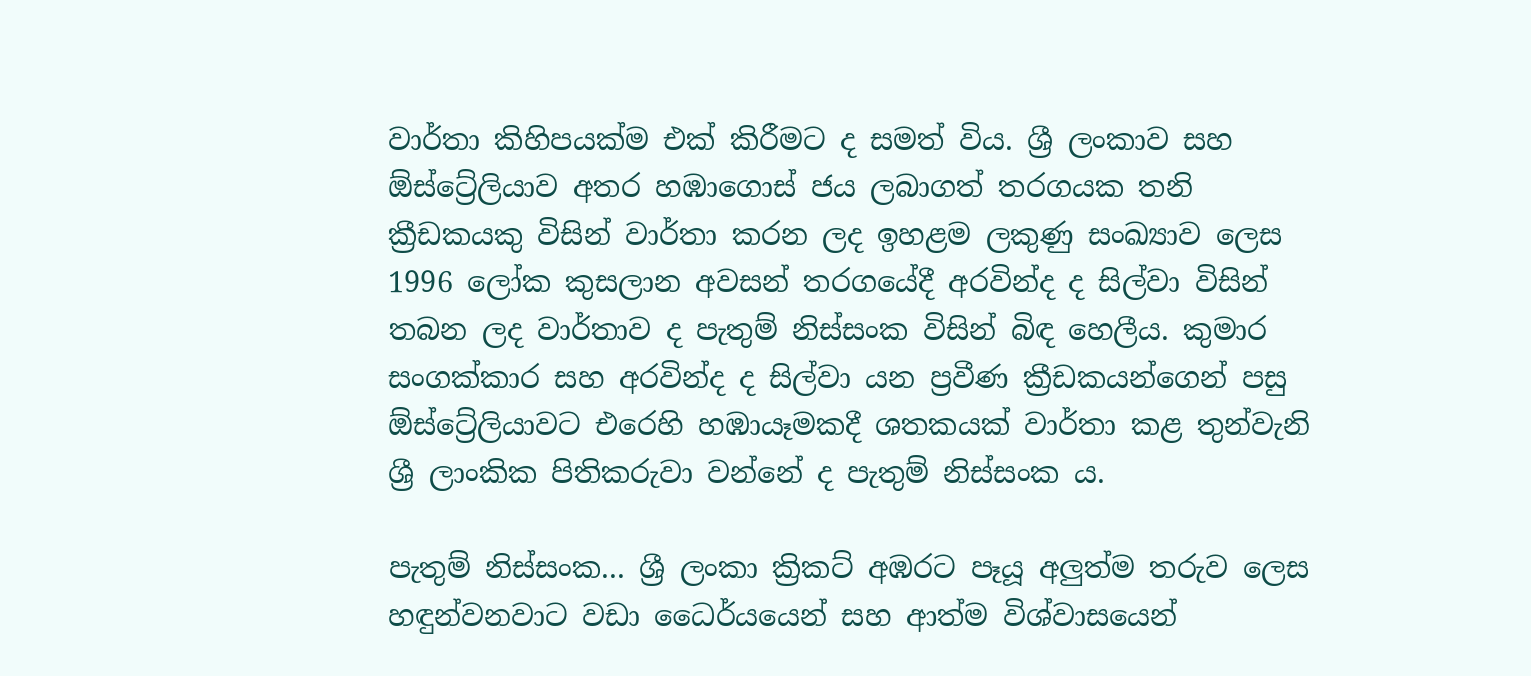වාර්තා කිහිපයක්ම එක් කිරීමට ද සමත් විය. ශ්‍රී ලංකාව සහ ඕස්ට්‍රේලියාව අතර හඹාගොස් ජය ලබාගත් තරගයක තනි ක්‍රීඩකයකු විසින් වාර්තා කරන ලද ඉහළම ලකුණු සංඛ්‍යාව ලෙස 1996 ලෝක කුසලාන අවසන් තරගයේදී අරවින්ද ද සිල්වා විසින් තබන ලද වාර්තාව ද පැතුම් නිස්සංක විසින් බිඳ හෙලීය. කුමාර සංගක්කාර සහ අරවින්ද ද සිල්වා යන ප්‍රවීණ ක්‍රීඩකයන්ගෙන් පසු ඕස්ට්‍රේලියාවට එරෙහි හඹායෑමකදී ශතකයක් වාර්තා කළ තුන්වැනි ශ්‍රී ලාංකික පිතිකරුවා වන්නේ ද පැතුම් නිස්සංක ය.

පැතුම් නිස්සංක... ශ්‍රී ලංකා ක්‍රිකට් අඹරට පෑයූ අලුත්ම තරුව ලෙස හඳුන්වනවාට වඩා ධෛර්යයෙන් සහ ආත්ම විශ්වාසයෙන්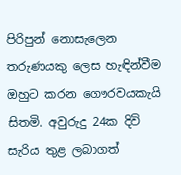පිරිපුන් නොසැලෙන තරුණයකු ලෙස හැඳින්වීම ඔහුට කරන ගෞරවයකැයි සිතමි. අවුරුදු 24ක දිවි සැරිය තුළ ලබාගත්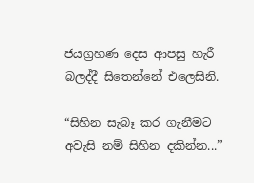ජයග්‍රහණ දෙස ආපසු හැරී බලද්දී සිතෙන්නේ එලෙසිනි.

“සිහින සැබෑ කර ගැනීමට අවැසි නම් සිහින දකින්න...”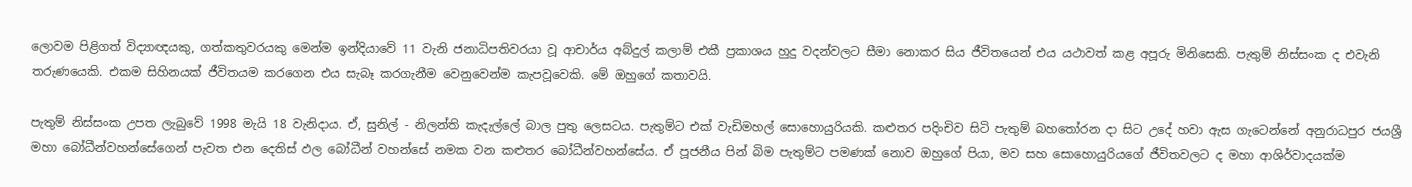ලොවම පිළිගත් විද්‍යාඥයකු, ගත්කතුවරයකු මෙන්ම ඉන්දියාවේ 11 වැනි ජනාධිපතිවරයා වූ ආචාර්ය අබ්දුල් කලාම් එකී ප්‍රකාශය හුදු වදන්වලට සීමා නොකර සිය ජීවිතයෙන් එය යථාවත් කළ අපූරු මිනිසෙකි. පැතුම් නිස්සංක ද එවැනි තරුණයෙකි. එකම සිහිනයක් ජීවිතයම කරගෙන එය සැබෑ කරගැනීම වෙනුවෙන්ම කැපවූවෙකි. මේ ඔහුගේ කතාවයි.

පැතුම් නිස්සංක උපත ලැබුවේ 1998 මැයි 18 වැනිදාය. ඒ, සුනිල් - නිලන්ති කැදැල්ලේ බාල පුතු ලෙසටය. පැතුම්ට එක් වැඩිමහල් සොහොයුරියකි. කළුතර පදිංචිව සිටි පැතුම් බහතෝරන දා සිට උදේ හවා ඇස ගැටෙන්නේ අනුරාධපුර ජයශ්‍රී මහා බෝධීන්වහන්සේගෙන් පැවත එන දෙතිස් ඵල බෝධීන් වහන්සේ නමක වන කළුතර බෝධීන්වහන්සේය. ඒ පූජනීය පින් බිම පැතුම්ට පමණක් නොව ඔහුගේ පියා, මව සහ සොහොයුරියගේ ජීවිතවලට ද මහා ආශිර්වාදයක්ම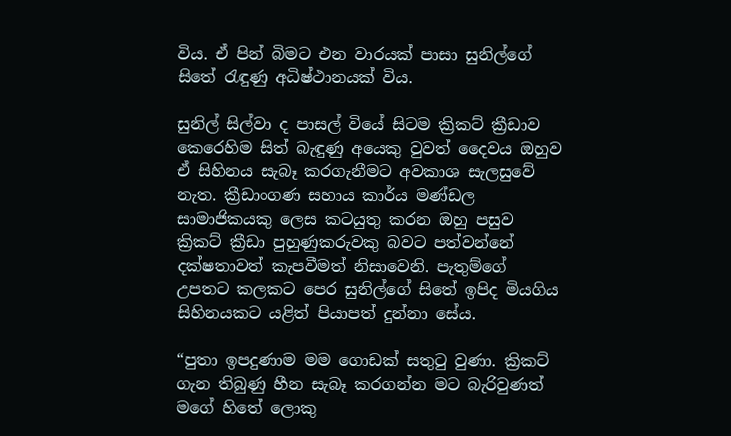විය. ඒ පින් බිමට එන වාරයක් පාසා සුනිල්ගේ සිතේ රැඳුණු අධිෂ්ථානයක් විය.

සුනිල් සිල්වා ද පාසල් වියේ සිටම ක්‍රිකට් ක්‍රීඩාව කෙරෙහිම සිත් බැඳුණු අයෙකු වුවත් දෛවය ඔහුව ඒ සිහිනය සැබෑ කරගැනීමට අවකාශ සැලසුවේ නැත. ක්‍රීඩාංගණ සහාය කාර්ය මණ්ඩල සාමාජිකයකු ලෙස කටයුතු කරන ඔහු පසුව ක්‍රිකට් ක්‍රීඩා පුහුණුකරුවකු බවට පත්වන්නේ දක්ෂතාවත් කැපවීමත් නිසාවෙනි. පැතුම්ගේ උපතට කලකට පෙර සුනිල්ගේ සිතේ ඉපිද මියගිය සිහිනයකට යළිත් පියාපත් දුන්නා සේය.

“පුතා ඉපදුණාම මම ගොඩක් සතුටු වුණා. ක්‍රිකට් ගැන තිබුණු හීන සැබෑ කරගන්න මට බැරිවුණත් මගේ හිතේ ලොකු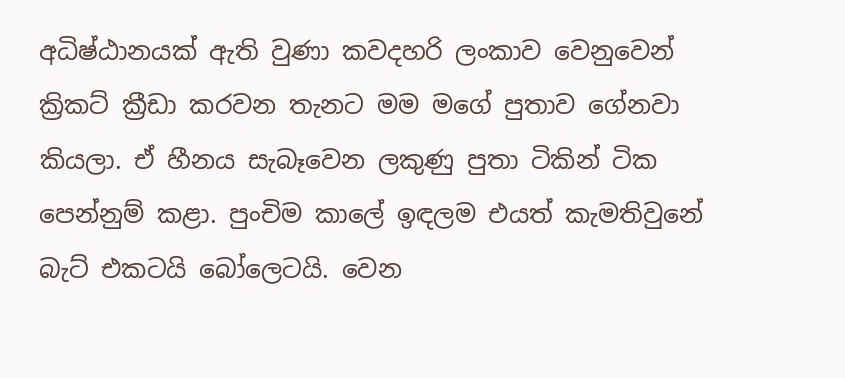අධිෂ්ඨානයක් ඇති වුණා කවදහරි ලංකාව වෙනුවෙන් ක්‍රිකට් ක්‍රීඩා කරවන තැනට මම මගේ පුතාව ගේනවා කියලා. ඒ හීනය සැබෑවෙන ලකුණු පුතා ටිකින් ටික පෙන්නුම් කළා. පුංචිම කාලේ ඉඳලම එයත් කැමතිවුනේ බැට් එකටයි බෝලෙටයි. වෙන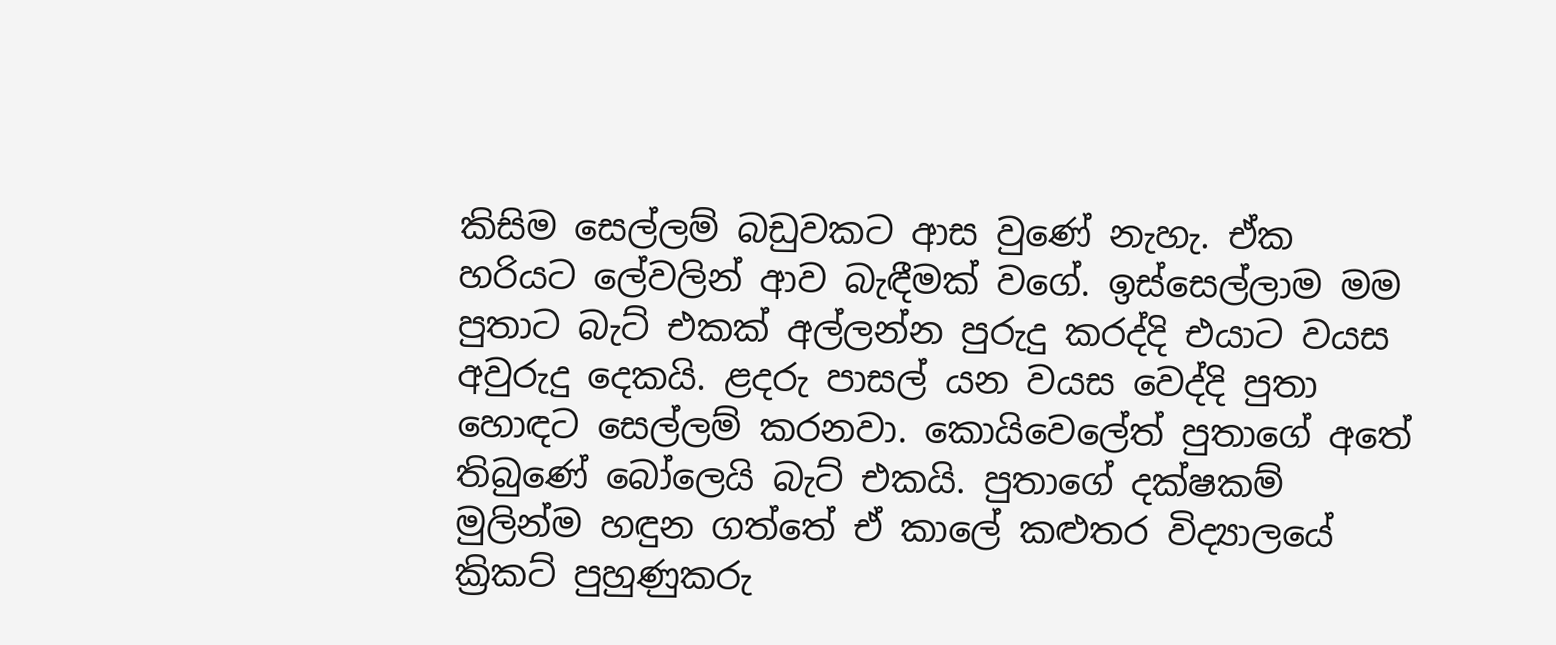කිසිම සෙල්ලම් බඩුවකට ආස වුණේ නැහැ. ඒක හරියට ලේවලින් ආව බැඳීමක් වගේ. ඉස්සෙල්ලාම මම පුතාට බැට් එකක් අල්ලන්න පුරුදු කරද්දි එයාට වයස අවුරුදු දෙකයි. ළදරු පාසල් යන වයස වෙද්දි පුතා හොඳට සෙල්ලම් කරනවා. කොයිවෙලේත් පුතාගේ අතේ තිබුණේ බෝලෙයි බැට් එකයි. පුතාගේ දක්ෂකම් මුලින්ම හඳුන ගත්තේ ඒ කාලේ කළුතර විද්‍යාලයේ ක්‍රිකට් පුහුණුකරු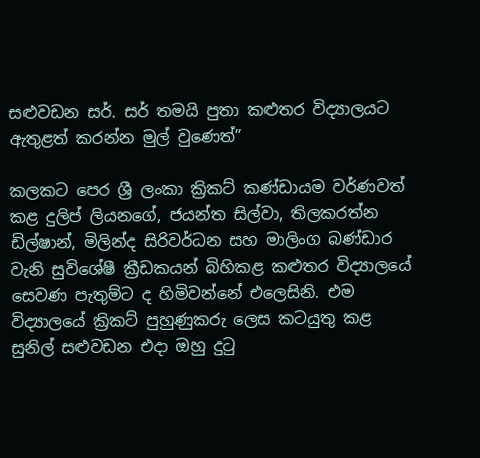සළුවඩන සර්. සර් තමයි පුතා කළුතර විද්‍යාලයට ඇතුළත් කරන්න මුල් වුණෙත්”

කලකට පෙර ශ්‍රී ලංකා ක්‍රිකට් කණ්ඩායම වර්ණවත් කළ දුලිප් ලියනගේ, ජයන්ත සිල්වා, තිලකරත්න ඩිල්ෂාන්, මිලින්ද සිරිවර්ධන සහ මාලිංග බණ්ඩාර වැනි සුවිශේෂී ක්‍රීඩකයන් බිහිකළ කළුතර විද්‍යාලයේ සෙවණ පැතුම්ට ද හිමිවන්නේ එලෙසිනි. එම විද්‍යාලයේ ක්‍රිකට් පුහුණුකරු ලෙස කටයුතු කළ සුනිල් සළුවඩන එදා ඔහු දුටු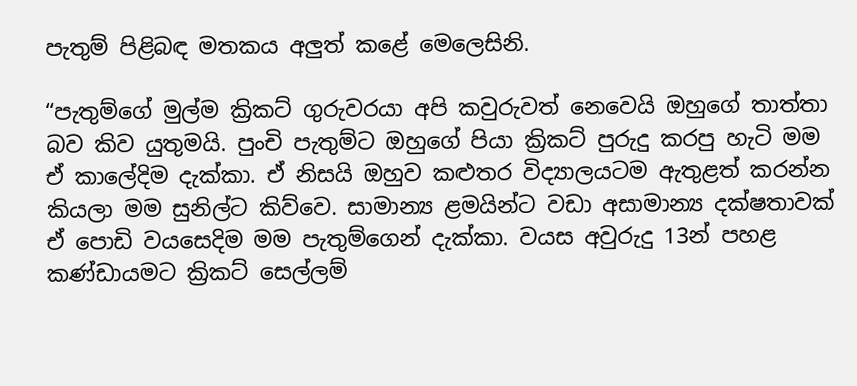පැතුම් පිළිබඳ මතකය අලුත් කළේ මෙලෙසිනි.

“පැතුම්ගේ මුල්ම ක්‍රිකට් ගුරුවරයා අපි කවුරුවත් නෙවෙයි ඔහුගේ තාත්තා බව කිව යුතුමයි. පුංචි පැතුම්ට ඔහුගේ පියා ක්‍රිකට් පුරුදු කරපු හැටි මම ඒ කාලේදිම දැක්කා. ඒ නිසයි ඔහුව කළුතර විද්‍යාලයටම ඇතුළත් කරන්න කියලා මම සුනිල්ට කිව්වෙ. සාමාන්‍ය ළමයින්ට වඩා අසාමාන්‍ය දක්ෂතාවක් ඒ පොඩි වයසෙදිම මම පැතුම්ගෙන් දැක්කා. වයස අවුරුදු 13න් පහළ කණ්ඩායමට ක්‍රිකට් සෙල්ලම්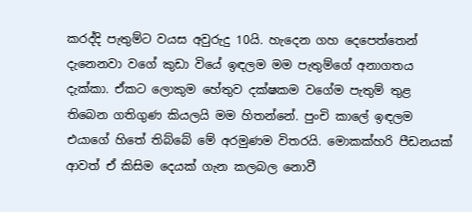කරද්දි පැතුම්ට වයස අවුරුදු 10යි. හැදෙන ගහ දෙපෙත්තෙන් දැනෙනවා වගේ කුඩා වියේ ඉඳලම මම පැතුම්ගේ අනාගතය දැක්කා. ඒකට ලොකුම හේතුව දක්ෂකම වගේම පැතුම් තුළ තිබෙන ගතිගුණ කියලයි මම හිතන්නේ. පුංචි කාලේ ඉඳලම එයාගේ හිතේ තිබ්බේ මේ අරමුණම විතරයි. මොකක්හරි පීඩනයක් ආවත් ඒ කිසිම දෙයක් ගැන කලබල නොවී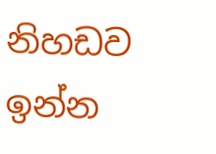නිහඩව ඉන්න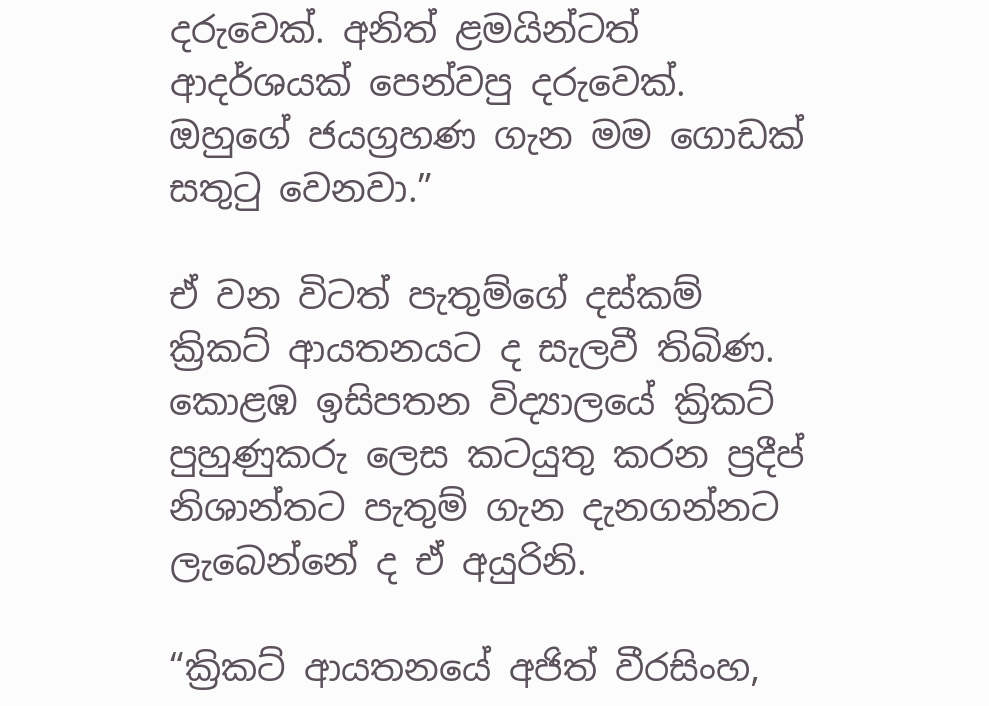දරුවෙක්. අනිත් ළමයින්ටත් ආදර්ශයක් පෙන්වපු දරුවෙක්. ඔහුගේ ජයග්‍රහණ ගැන මම ගොඩක් සතුටු වෙනවා.”

ඒ වන විටත් පැතුම්ගේ දස්කම් ක්‍රිකට් ආයතනයට ද සැලවී තිබිණ. කොළඹ ඉසිපතන විද්‍යාලයේ ක්‍රිකට් පුහුණුකරු ලෙස කටයුතු කරන ප්‍රදීප් නිශාන්තට පැතුම් ගැන දැනගන්නට ලැබෙන්නේ ද ඒ අයුරිනි.

“ක්‍රිකට් ආයතනයේ අජිත් වීරසිංහ,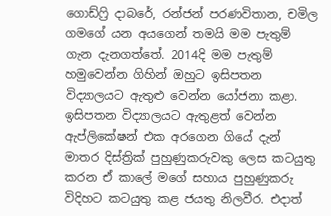ගොඩ්ෆ්‍රි දාබරේ, රන්ජන් පරණවිතාන, චමිල ගමගේ යන අයගෙන් තමයි මම පැතුම් ගැන දැනගත්තේ. 2014දි මම පැතුම් හමුවෙන්න ගිහින් ඔහුට ඉසිපතන විද්‍යාලයට ඇතුළු වෙන්න යෝජනා කළා. ඉසිපතන විද්‍යාලයට ඇතුළත් වෙන්න ඇප්ලිකේෂන් එක අරගෙන ගියේ දැන් මාතර දිස්ත්‍රික් පුහුණුකරුවකු ලෙස කටයුතු කරන ඒ කාලේ මගේ සහාය පුහුණුකරු විදිහට කටයුතු කළ ජයතු නිලවීර. එදාත්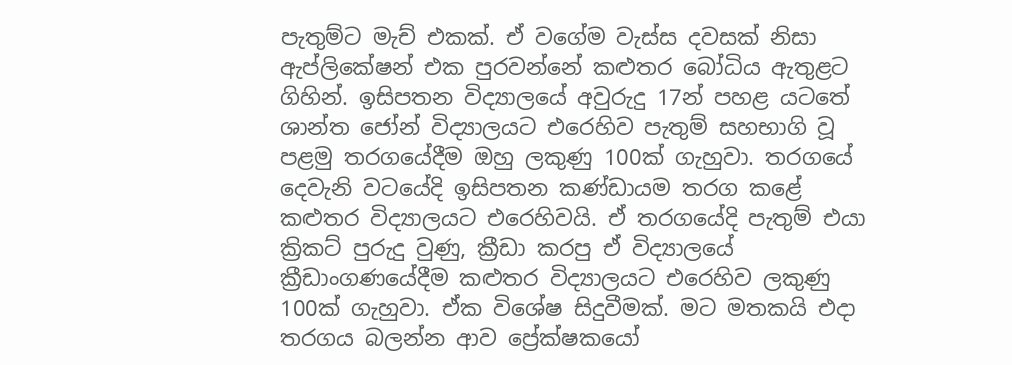පැතුම්ට මැච් එකක්. ඒ වගේම වැස්ස දවසක් නිසා ඇප්ලිකේෂන් එක පුරවන්නේ කළුතර බෝධිය ඇතුළට ගිහින්. ඉසිපතන විද්‍යාලයේ අවුරුදු 17න් පහළ යටතේ ශාන්ත ජෝන් විද්‍යාලයට එරෙහිව පැතුම් සහභාගි වූ පළමු තරගයේදීම ඔහු ලකුණු 100ක් ගැහුවා. තරගයේ දෙවැනි වටයේදි ඉසිපතන කණ්ඩායම තරග කළේ කළුතර විද්‍යාලයට එරෙහිවයි. ඒ තරගයේදි පැතුම් එයා ක්‍රිකට් පුරුදු වුණු, ක්‍රීඩා කරපු ඒ විද්‍යාලයේ ක්‍රීඩාංගණයේදීම කළුතර විද්‍යාලයට එරෙහිව ලකුණු 100ක් ගැහුවා. ඒක විශේෂ සිදුවීමක්. මට මතකයි එදා තරගය බලන්න ආව ප්‍රේක්ෂකයෝ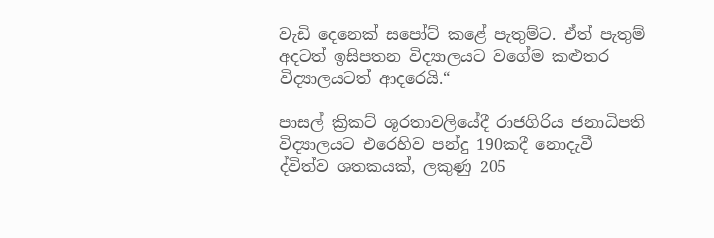වැඩි දෙනෙක් සපෝට් කළේ පැතුම්ට. ඒත් පැතුම් අදටත් ඉසිපතන විද්‍යාලයට වගේම කළුතර විද්‍යාලයටත් ආදරෙයි.“

පාසල් ක්‍රිකට් ශූරතාවලියේදී රාජගිරිය ජනාධිපති විද්‍යාලයට එරෙහිව පන්දු 190කදී නොදැවී ද්විත්ව ශතකයක්, ලකුණු 205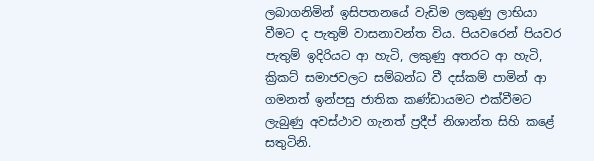ලබාගනිමින් ඉසිපතනයේ වැඩිම ලකුණු ලාභියා වීමට ද පැතුම් වාසනාවන්ත විය. පියවරෙන් පියවර පැතුම් ඉදිරියට ආ හැටි, ලකුණු අතරට ආ හැටි, ක්‍රිකට් සමාජවලට සම්බන්ධ වී දස්කම් පාමින් ආ ගමනත් ඉන්පසු ජාතික කණ්ඩායමට එක්වීමට ලැබුණු අවස්ථාව ගැනත් ප්‍රදීප් නිශාන්ත සිහි කළේ සතුටිනි.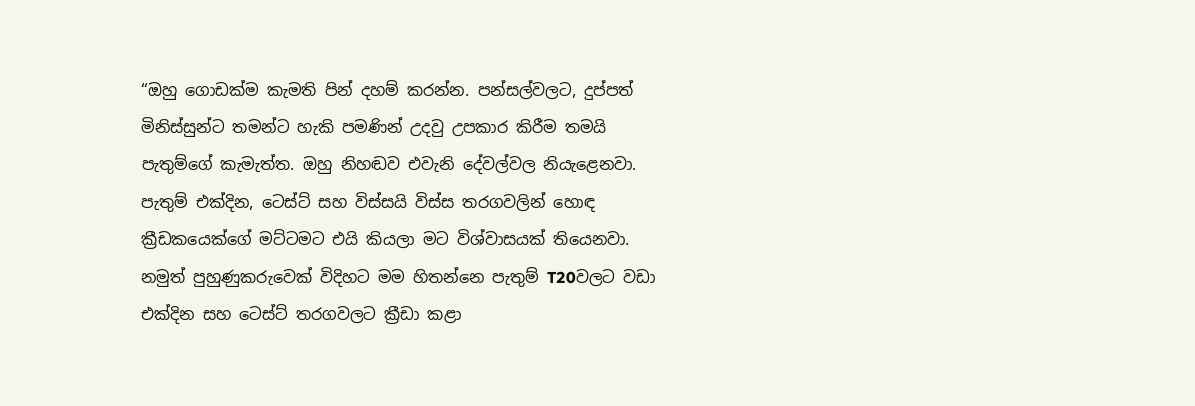“ඔහු ගොඩක්ම කැමති පින් දහම් කරන්න. පන්සල්වලට, දුප්පත් මිනිස්සුන්ට තමන්ට හැකි පමණින් උදවු උපකාර කිරීම තමයි පැතුම්ගේ කැමැත්ත. ඔහු නිහඬව එවැනි දේවල්වල නියැළෙනවා. පැතුම් එක්දින, ටෙස්ට් සහ විස්සයි විස්ස තරගවලින් හොඳ ක්‍රීඩකයෙක්ගේ මට්ටමට එයි කියලා මට විශ්වාසයක් තියෙනවා. නමුත් පුහුණුකරුවෙක් විදිහට මම හිතන්නෙ පැතුම් T20වලට වඩා එක්දින සහ ටෙස්ට් තරගවලට ක්‍රීඩා කළා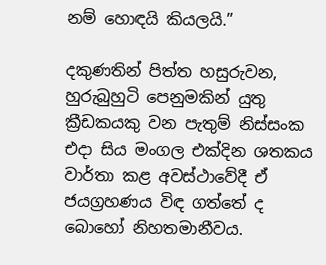නම් හොඳයි කියලයි.”

දකුණතින් පිත්ත හසුරුවන, හුරුබුහුටි පෙනුමකින් යුතු ක්‍රීඩකයකු වන පැතුම් නිස්සංක එදා සිය මංගල එක්දින ශතකය වාර්තා කළ අවස්ථාවේදී ඒ ජයග්‍රහණය විඳ ගත්තේ ද බොහෝ නිහතමානීවය.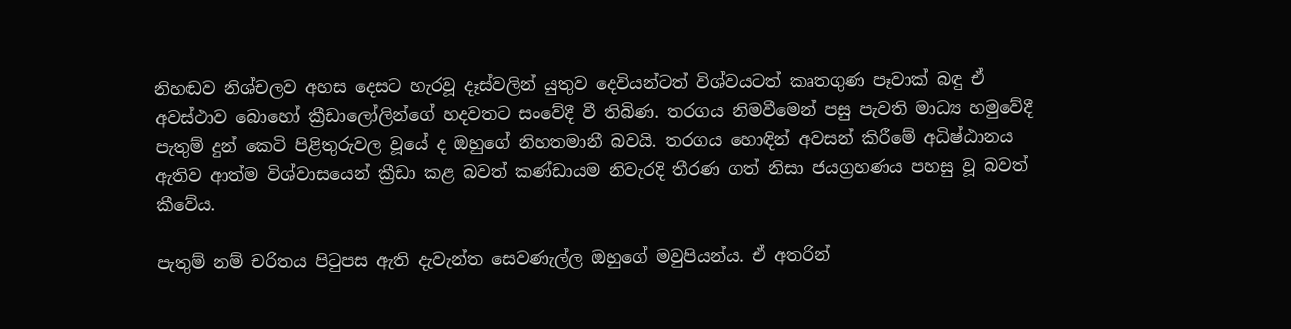නිහඬව නිශ්චලව අහස දෙසට හැරවූ දෑස්වලින් යුතුව දෙවියන්ටත් විශ්වයටත් කෘතගුණ පෑවාක් බඳු ඒ අවස්ථාව බොහෝ ක්‍රීඩාලෝලින්ගේ හදවතට සංවේදී වී තිබිණ. තරගය නිමවීමෙන් පසු පැවති මාධ්‍ය හමුවේදී පැතුම් දුන් කෙටි පිළිතුරුවල වූයේ ද ඔහුගේ නිහතමානී බවයි. තරගය හොඳින් අවසන් කිරීමේ අධිෂ්ඨානය ඇතිව ආත්ම විශ්වාසයෙන් ක්‍රීඩා කළ බවත් කණ්ඩායම නිවැරදි තීරණ ගත් නිසා ජයග්‍රහණය පහසු වූ බවත් කීවේය.

පැතුම් නම් චරිතය පිටුපස ඇති දැවැන්ත සෙවණැල්ල ඔහුගේ මවුපියන්ය. ඒ අතරින්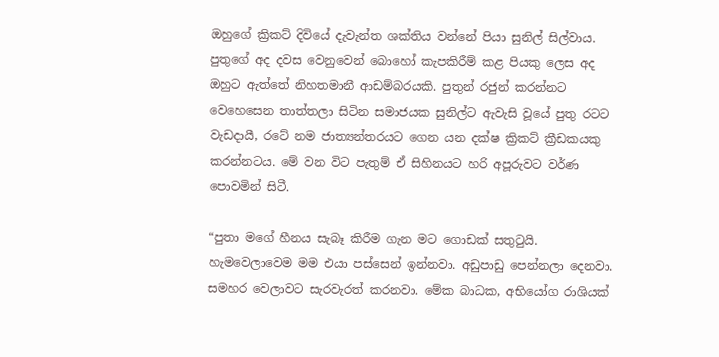ඔහුගේ ක්‍රිකට් දිවියේ දැවැන්ත ශක්තිය වන්නේ පියා සුනිල් සිල්වාය. පුතුගේ අද දවස වෙනුවෙන් බොහෝ කැපකිරීම් කළ පියකු ලෙස අද ඔහුට ඇත්තේ නිහතමානී ආඩම්බරයකි. පුතුන් රජුන් කරන්නට වෙහෙසෙන තාත්තලා සිටින සමාජයක සුනිල්ට ඇවැසි වූයේ පුතු රටට වැඩදායී, රටේ නම ජාත්‍යන්තරයට ගෙන යන දක්ෂ ක්‍රිකට් ක්‍රීඩකයකු කරන්නටය. මේ වන විට පැතුම් ඒ සිහිනයට හරි අපූරුවට වර්ණ පොවමින් සිටී.

“පුතා මගේ හීනය සැබෑ කිරීම ගැන මට ගොඩක් සතුටුයි. හැමවෙලාවෙම මම එයා පස්සෙන් ඉන්නවා. අඩුපාඩු පෙන්නලා දෙනවා. සමහර වෙලාවට සැරවැරත් කරනවා. මේක බාධක, අභියෝග රාශියක්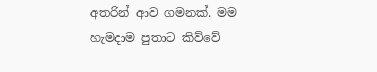අතරින් ආව ගමනක්. මම හැමදාම පුතාට කිව්වේ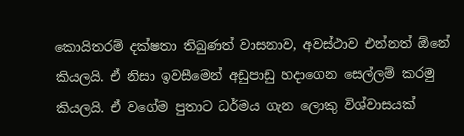කොයිතරම් දක්ෂතා තිබුණත් වාසනාව, අවස්ථාව එන්නත් ඕනේ කියලයි. ඒ නිසා ඉවසීමෙන් අඩුපාඩු හදාගෙන සෙල්ලම් කරමු කියලයි. ඒ වගේම පුතාට ධර්මය ගැන ලොකු විශ්වාසයක්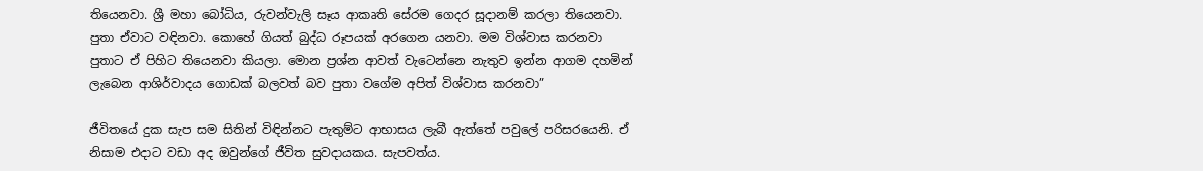තියෙනවා. ශ්‍රී මහා බෝධිය, රුවන්වැලි සෑය ආකෘති සේරම ගෙදර සූදානම් කරලා තියෙනවා. පුතා ඒවාට වඳිනවා. කොහේ ගියත් බුද්ධ රූපයක් අරගෙන යනවා. මම විශ්වාස කරනවා පුතාට ඒ පිහිට තියෙනවා කියලා. මොන ප්‍රශ්න ආවත් වැටෙන්නෙ නැතුව ඉන්න ආගම දහමින් ලැබෙන ආශිර්වාදය ගොඩක් බලවත් බව පුතා වගේම අපිත් විශ්වාස කරනවා”

ජීවිතයේ දුක සැප සම සිතින් විඳින්නට පැතුම්ට ආභාසය ලැබී ඇත්තේ පවුලේ පරිසරයෙනි. ඒ නිසාම එදාට වඩා අද ඔවුන්ගේ ජීවිත සුවදායකය. සැපවත්ය.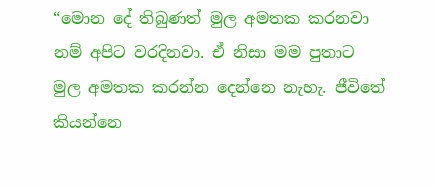“මොන දේ තිබුණත් මුල අමතක කරනවා නම් අපිට වරදිනවා. ඒ නිසා මම පුතාට මුල අමතක කරන්න දෙන්නෙ නැහැ. ජීවිතේ කියන්නෙ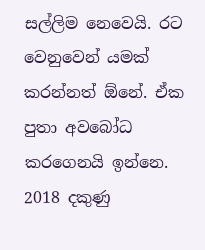සල්ලිම නෙවෙයි. රට වෙනුවෙන් යමක් කරන්නත් ඕනේ. ඒක පුතා අවබෝධ කරගෙනයි ඉන්නෙ. 2018 දකුණු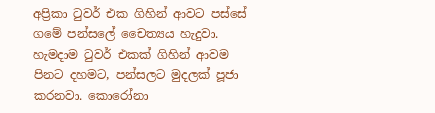අප්‍රිකා ටුවර් එක ගිහින් ආවට පස්සේ ගමේ පන්සලේ චෛත්‍යය හැදුවා. හැමදාම ටුවර් එකක් ගිහින් ආවම පිනට දහමට, පන්සලට මුදලක් පූජා කරනවා. කොරෝනා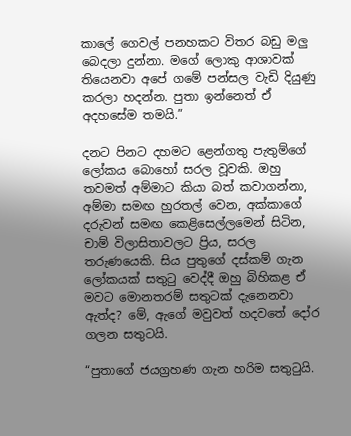කාලේ ගෙවල් පනහකට විතර බඩු මලු බෙදලා දුන්නා. මගේ ලොකු ආශාවක් තියෙනවා අපේ ගමේ පන්සල වැඩි දියුණු කරලා හදන්න. පුතා ඉන්නෙත් ඒ අදහසේම තමයි.”

දනට පිනට දහමට ළෙන්ගතු පැතුම්ගේ ලෝකය බොහෝ සරල වූවකි. ඔහු තවමත් අම්මාට කියා බත් කවාගන්නා, අම්මා සමඟ හුරතල් වෙන, අක්කාගේ දරුවන් සමඟ කෙළිසෙල්ලමෙන් සිටින, චාම් විලාසිතාවලට ප්‍රිය, සරල තරුණයෙකි. සිය පුතුගේ දස්කම් ගැන ලෝකයක් සතුටු වෙද්දී ඔහු බිහිකළ ඒ මවට මොනතරම් සතුටක් දැනෙනවා ඇත්ද? මේ, ඇගේ මවුවත් හදවතේ දෝර ගලන සතුටයි.

“පුතාගේ ජයග්‍රහණ ගැන හරිම සතුටුයි.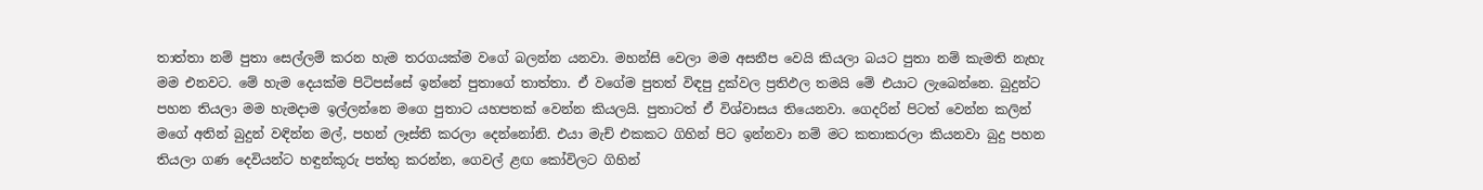තාත්තා නම් පුතා සෙල්ලම් කරන හැම තරගයක්ම වගේ බලන්න යනවා. මහන්සි වෙලා මම අසනීප වෙයි කියලා බයට පුතා නම් කැමති නැහැ මම එනවට. මේ හැම දෙයක්ම පිටිපස්සේ ඉන්නේ පුතාගේ තාත්තා. ඒ වගේම පුතත් විඳපු දුක්වල ප්‍රතිඵල තමයි මේ එයාට ලැබෙන්නෙ. බුදුන්ට පහන තියලා මම හැමදාම ඉල්ලන්නෙ මගෙ පුතාට යහපතක් වෙන්න කියලයි. පුතාටත් ඒ විශ්වාසය තියෙනවා. ගෙදරින් පිටත් වෙන්න කලින් මගේ අතින් බුදුන් වඳින්න මල්, පහන් ලෑස්ති කරලා දෙන්නෝනි. එයා මැච් එකකට ගිහින් පිට ඉන්නවා නම් මට කතාකරලා කියනවා බුදු පහන තියලා ගණ දෙවියන්ට හඳුන්කූරු පත්තු කරන්න, ගෙවල් ළඟ කෝවිලට ගිහින්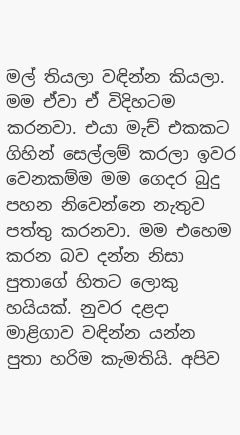මල් තියලා වඳින්න කියලා. මම ඒවා ඒ විදිහටම කරනවා. එයා මැච් එකකට ගිහින් සෙල්ලම් කරලා ඉවර වෙනකම්ම මම ගෙදර බුදු පහන නිවෙන්නෙ නැතුව පත්තු කරනවා. මම එහෙම කරන බව දන්න නිසා පුතාගේ හිතට ලොකු හයියක්. නුවර දළදා මාළිගාව වඳින්න යන්න පුතා හරිම කැමතියි. අපිව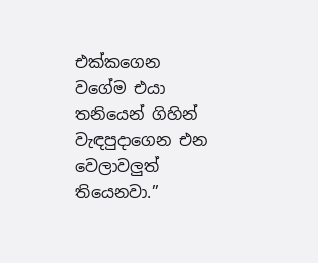එක්කගෙන වගේම එයා තනියෙන් ගිහින් වැඳපුදාගෙන එන වෙලාවලුත් තියෙනවා.”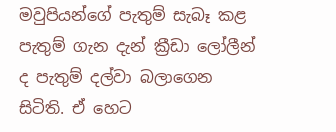මවුපියන්ගේ පැතුම් සැබෑ කළ පැතුම් ගැන දැන් ක්‍රීඩා ලෝලීන් ද පැතුම් දල්වා බලාගෙන සිටිති. ඒ හෙට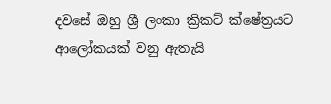දවසේ ඔහු ශ්‍රී ලංකා ක්‍රිකට් ක්ෂේත්‍රයට ආලෝකයක් වනු ඇතැයි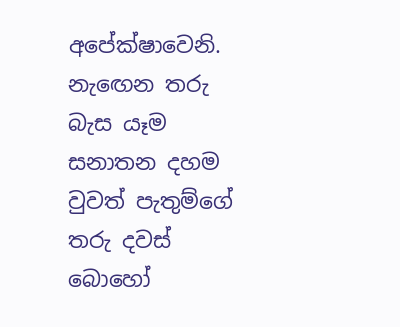අපේක්ෂාවෙනි. නැඟෙන තරු බැස යෑම සනාතන දහම වුවත් පැතුම්ගේ තරු දවස් බොහෝ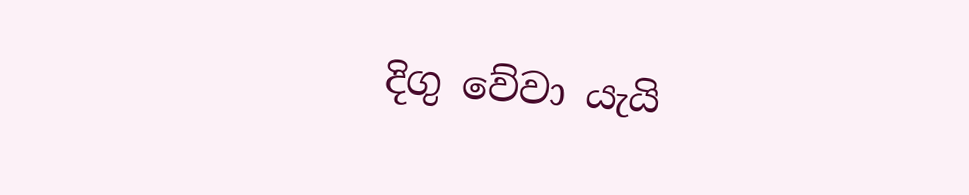දිගු වේවා යැයි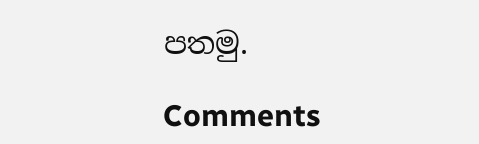පතමු.

Comments